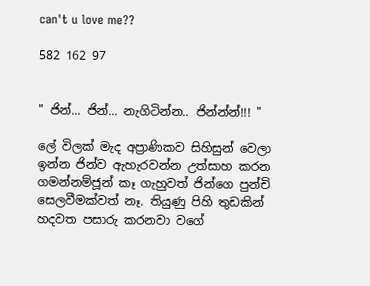can't u love me??

582 162 97


" ජින්... ජින්... නැගිටින්න.. ජින්න්න්!!! "

ලේ විලක් මැද අප්‍රාණිකව සිහිසුන් වෙලා ඉන්න ජින්ව ඇහැරවන්න උත්සාහ කරන ගමන්නම්ජූන් කෑ ගැහුවත් ජින්ගෙ පුන්චි සෙලවීමක්වත් නෑ. තියුණු පිහි තුඩකින් හදවත පසාරු කරනවා වගේ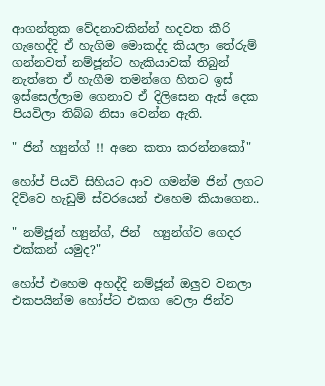ආගන්තුක වේදනාවකින්න් හදවත කීරි ගැහෙද්දි ඒ හැගිම මොකද්ද කියලා තේරුම් ගන්නවත් නම්ජූන්ට හැකියාවක් තිබුන් නැත්තෙ ඒ හැගීම තමන්ගෙ හිතට ඉස් ඉස්සෙල්ලාම ගෙනාව ඒ දිලිසෙන ඇස් දෙක පියවිලා තිබ්බ නිසා වෙන්න ඇති.

" ජින් හ්‍යුන්ග් !! අනෙ කතා කරන්නකෝ"

හෝප් පියවි සිහියට ආව ගමන්ම ජින් ලගට දිව්වෙ හැඩුම් ස්වරයෙන් එහෙම කියාගෙන..

" නම්ජූන් හ්‍යුන්ග්, ජින්  හ්‍යුන්ග්ව ගෙදර එක්කන් යමුද?"

හෝප් එහෙම අහද්දි නම්ජූන් ඔලුව වනලා එකපයින්ම හෝප්ට එකග වෙලා ජින්ව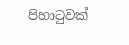පිහාටුවක්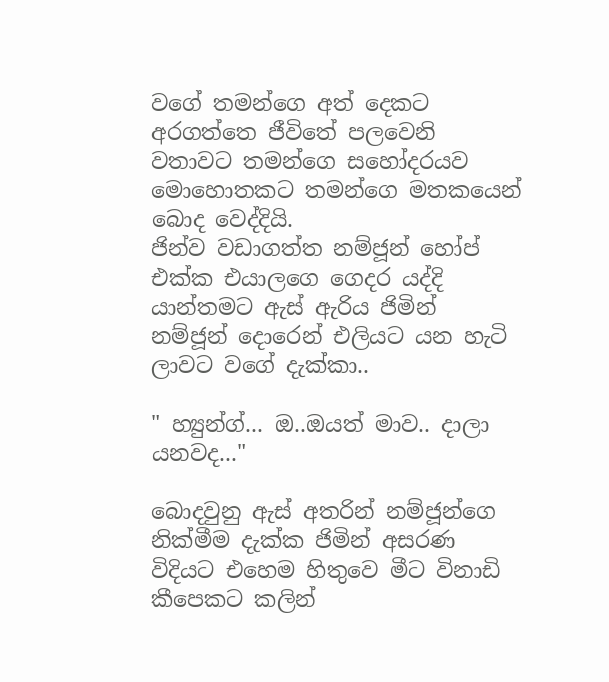වගේ තමන්ගෙ අත් දෙකට අරගත්තෙ ජීවිතේ පලවෙනි වතාවට තමන්ගෙ සහෝදරයව මොහොතකට තමන්ගෙ මතකයෙන් බොද වෙද්දියි.
ජින්ව වඩාගත්ත නම්ජූන් හෝප් එක්ක එයාලගෙ ගෙදර යද්දි යාන්තමට ඇස් ඇරිය ජිමින් නම්ජූන් දොරෙන් එලියට යන හැටි ලාවට වගේ දැක්කා..

" හ්‍යුන්ග්... ඔ..ඔයත් මාව.. දාලා යනවද..."

බොදවුනු ඇස් අතරින් නම්ජූන්ගෙ නික්මීම දැක්ක ජිමින් අසරණ විදියට එහෙම හිතුවෙ මීට විනාඩි කීපෙකට කලින්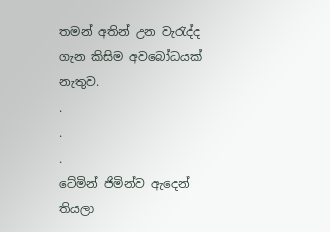තමන් අතින් උන වැරැද්ද ගැන කිසිම අවබෝධයක් නැතුව.
.
.
.
ටේමින් ජිමින්ව ඇදෙන් තියලා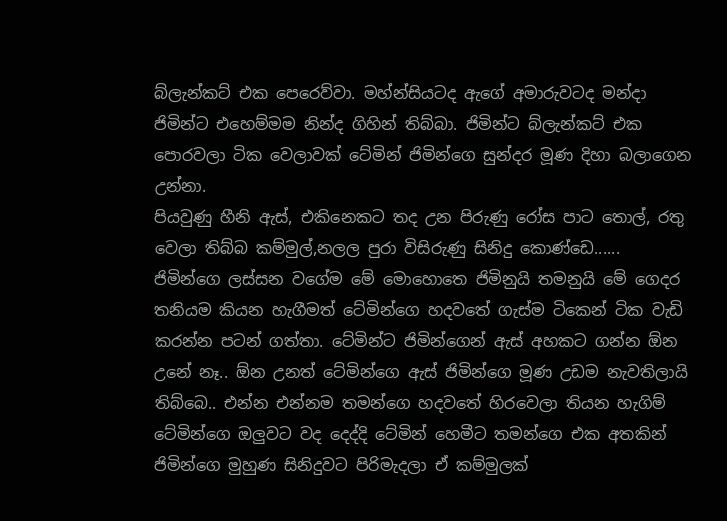බ්ලැන්කට් එක පෙරෙව්වා. මහ්න්සියටද ඇගේ අමාරුවටද මන්දා ජිමින්ට එහෙම්මම නින්ද ගිහින් තිබ්බා. ජිමින්ට බ්ලැන්කට් එක පොරවලා ටික වෙලාවක් ටේමින් ජිමින්ගෙ සුන්දර මූණ දිහා බලාගෙන උන්නා.
පියවුණු හීනි ඇස්, එකිනෙකට තද උන පිරුණු රෝස පාට තොල්, රතු වෙලා තිබ්බ කම්මුල්,නලල පුරා විසිරුණු සිනිදු කොණ්ඩෙ......
ජිමින්ගෙ ලස්සන වගේම මේ මොහොතෙ ජිමිනුයි තමනුයි මේ ගෙදර තනියම කියන හැගීමත් ටේමින්ගෙ හදවතේ ගැස්ම ටිකෙන් ටික වැඩි කරන්න පටන් ගත්තා. ටේමින්‍ට ජිමින්ගෙන් ඇස් අහකට ගන්න ඕන උනේ නෑ.. ඕන උනත් ටේමින්ගෙ ඇස් ජිමින්ගෙ මූණ උඩම නැවතිලායි තිබ්බෙ.. එන්න එන්නම තමන්ගෙ හදවතේ හිරවෙලා තියන හැගිම් ටේමින්ගෙ ඔලුවට වද දෙද්දි ටේමින් හෙමීට තමන්ගෙ එක අතකින් ජිමින්ගෙ මුහුණ සිනිදුවට පිරිමැදලා ඒ කම්මුලක්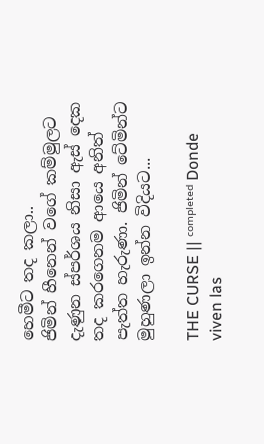හෙමීට තද කලා..
ජිමින් හීනෙන් වගේ කම්මුලට දැණුන ස්පර්ශය නිසා ඇස් දෙක තද කරගෙනම ආයෙ අනිත් පැත්ත හැරුණා. ජිමින් ටේමින්ට මුහුණලා ඉන්න විදියට...

THE CURSE || ᶜᵒᵐᵖˡᵉᵗᵉᵈ Donde viven las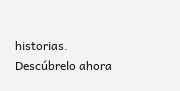historias. Descúbrelo ahora